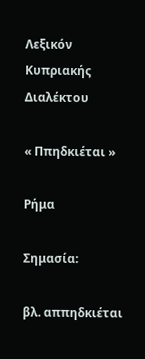Λεξικόν Κυπριακής Διαλέκτου

« Ππηδκιέται »

Ρήμα

Σημασία:

βλ. αππηδκιέται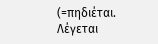(=πηδιέται. Λέγεται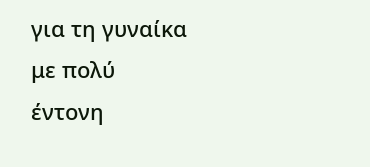για τη γυναίκα με πολύ έντονη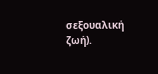σεξουαλική ζωή).